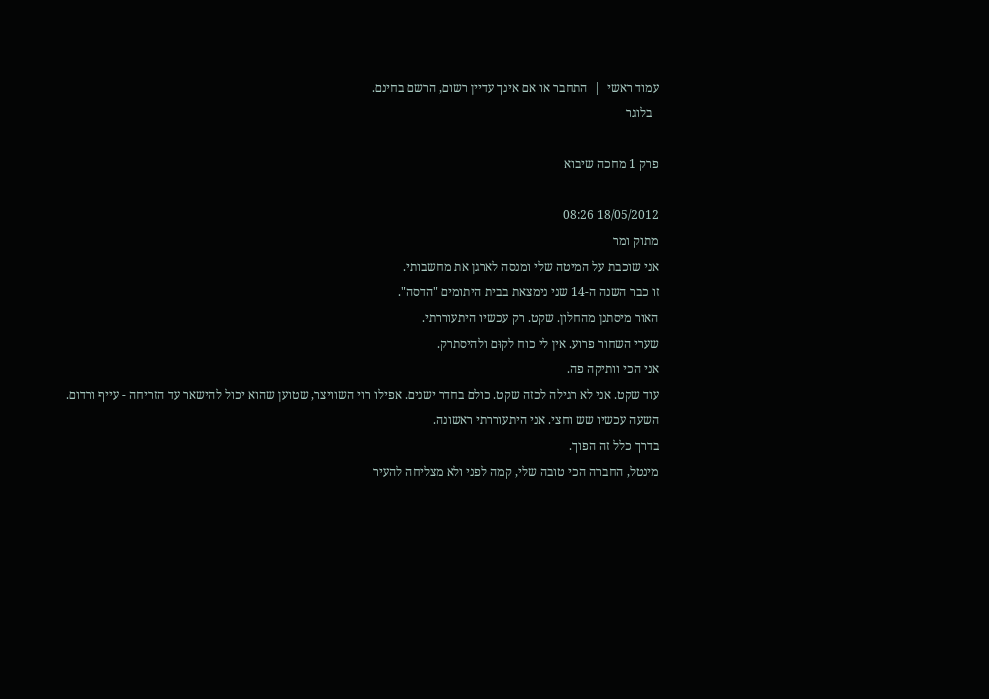עמוד ראשי  |  התחבר או אם אינך עדיין רשום, הרשם בחינם.
  בלוגר

פרק 1 מחכה שיבוא

18/05/2012 08:26
מתוק ומר
אני שוכבת על המיטה שלי ומנסה לארגן את מחשבותי.
זו כבר השנה ה-14 שני נימצאת בבית היתומים "הדסה".
האור מיסתנן מהחלון. שקט. רק עכשיו היתעוררתי.
שערי השחור פרוע. אין לי כוח לקוּם ולהיסתרק.
אני הכי וותיקה פה.
עוד שקט. אני לא רגילה לכזה שקט. כולם בחדר ישנים. אפילו רוי השוויצר, שטוען שהוא יכול להישאר עד הזריחה - עייף ורדום.
השעה עכשיו שש וחצי. אני היתעוררתי ראשונה.
בדרך כלל זה הפוך.
מינטל, החברה הכי טובה שלי, קמה לפני ולא מצליחה להעיר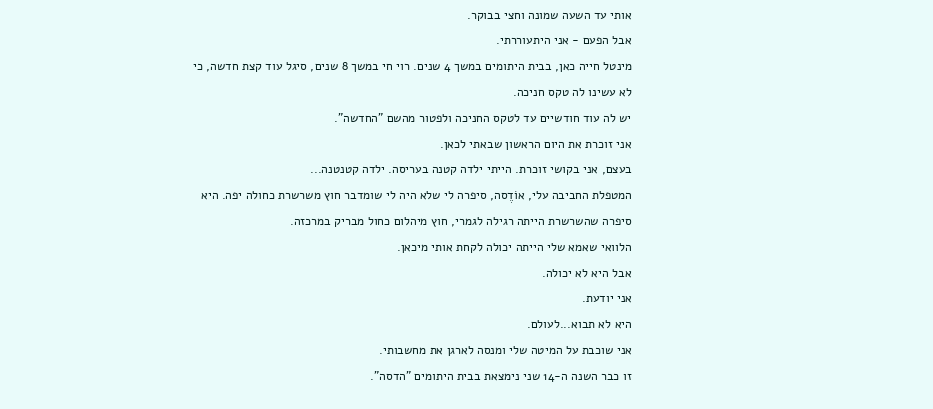אותי עד השעה שמונה וחצי בבוקר.
אבל הפעם - אני היתעוררתי.
מינטל חייה כאן, בבית היתומים במשך 4 שנים. רוי חי במשך 8 שנים, סיגל עוד קצת חדשה, כי לא עשינו לה טקס חניכה.
יש לה עוד חודשיים עד לטקס החניכה ולפטור מהשם "החדשה".
אני זוכרת את היום הראשון שבאתי לכאן.
בעצם, אני בקושי זוכרת. הייתי ילדה קטנה בעריסה. ילדה קטנטנה...
המטפלת החביבה עלי, אוֹדֶסה, סיפרה לי שלא היה לי שומדבר חוץ משרשרת כחולה יפה. היא סיפרה שהשרשרת הייתה רגילה לגמרי, חוץ מיהלום כחול מבריק במרכזה.
הלוואי שאמא שלי הייתה יכולה לקחת אותי מיכאן.
אבל היא לא יכולה.
אני יודעת.
היא לא תבוא...לעולם.
אני שוכבת על המיטה שלי ומנסה לארגן את מחשבותי.
זו כבר השנה ה-14 שני נימצאת בבית היתומים "הדסה".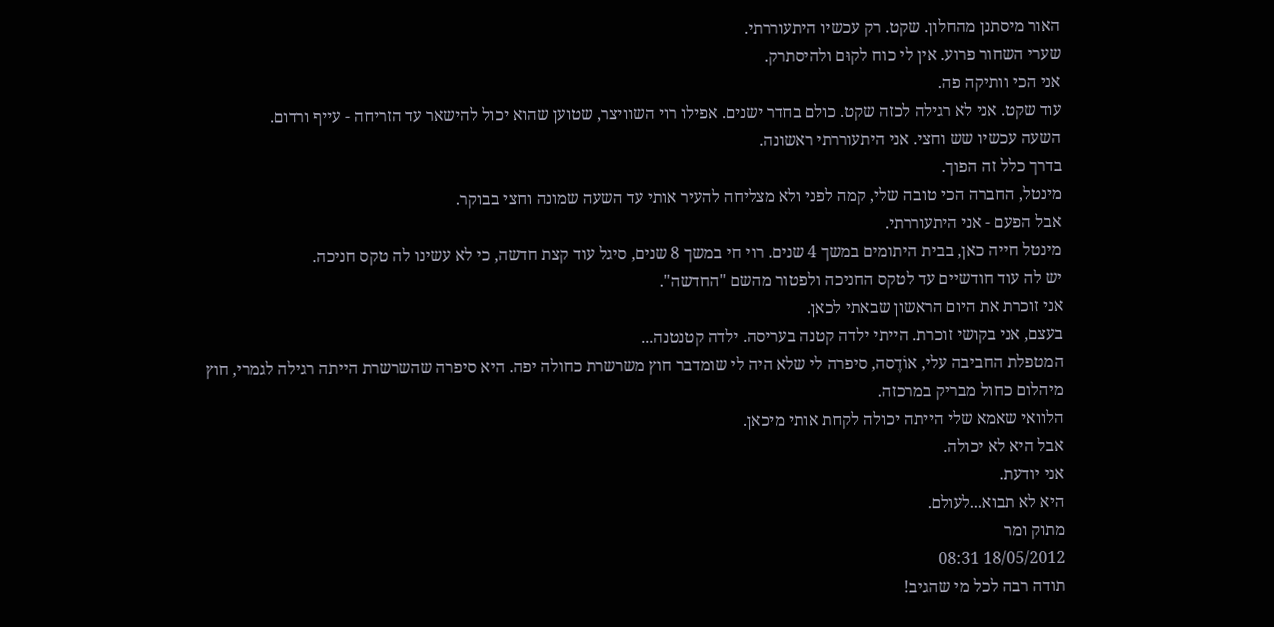האור מיסתנן מהחלון. שקט. רק עכשיו היתעוררתי.
שערי השחור פרוע. אין לי כוח לקוּם ולהיסתרק.
אני הכי וותיקה פה.
עוד שקט. אני לא רגילה לכזה שקט. כולם בחדר ישנים. אפילו רוי השוויצר, שטוען שהוא יכול להישאר עד הזריחה - עייף ורדום.
השעה עכשיו שש וחצי. אני היתעוררתי ראשונה.
בדרך כלל זה הפוך.
מינטל, החברה הכי טובה שלי, קמה לפני ולא מצליחה להעיר אותי עד השעה שמונה וחצי בבוקר.
אבל הפעם - אני היתעוררתי.
מינטל חייה כאן, בבית היתומים במשך 4 שנים. רוי חי במשך 8 שנים, סיגל עוד קצת חדשה, כי לא עשינו לה טקס חניכה.
יש לה עוד חודשיים עד לטקס החניכה ולפטור מהשם "החדשה".
אני זוכרת את היום הראשון שבאתי לכאן.
בעצם, אני בקושי זוכרת. הייתי ילדה קטנה בעריסה. ילדה קטנטנה...
המטפלת החביבה עלי, אוֹדֶסה, סיפרה לי שלא היה לי שומדבר חוץ משרשרת כחולה יפה. היא סיפרה שהשרשרת הייתה רגילה לגמרי, חוץ מיהלום כחול מבריק במרכזה.
הלוואי שאמא שלי הייתה יכולה לקחת אותי מיכאן.
אבל היא לא יכולה.
אני יודעת.
היא לא תבוא...לעולם.
מתוק ומר
18/05/2012 08:31
תודה רבה לכל מי שהגיב!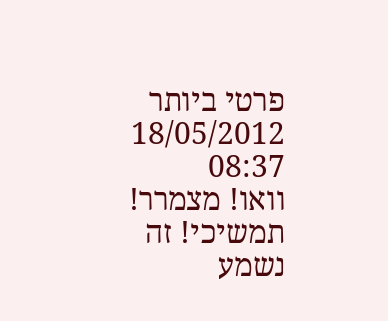פרטי ביותר
18/05/2012 08:37
וואו! מצמרר! תמשיכי! זה נשמע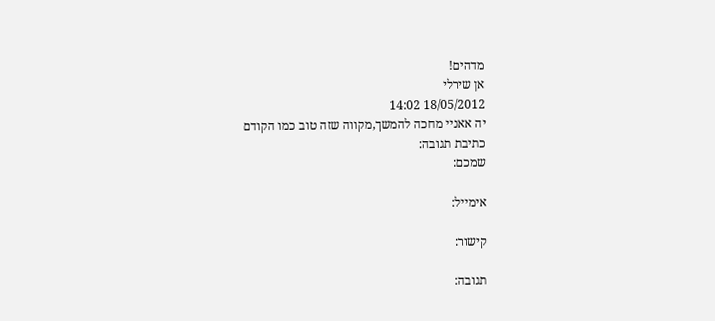מדהים!
אן שירלי
18/05/2012 14:02
יה אאניי מחכה להמשך,מקווה שזה טוב כמו הקודם
כתיבת תגובה:
שמכם:

אימייל:

קישור:

תגובה: